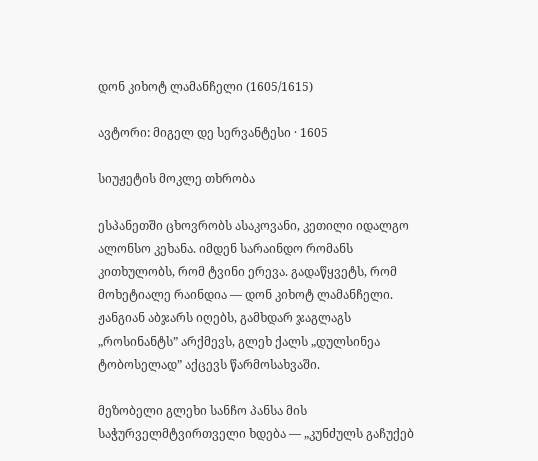დონ კიხოტ ლამანჩელი (1605/1615)

ავტორი: მიგელ დე სერვანტესი · 1605

სიუჟეტის მოკლე თხრობა

ესპანეთში ცხოვრობს ასაკოვანი, კეთილი იდალგო ალონსო კეხანა. იმდენ სარაინდო რომანს კითხულობს, რომ ტვინი ერევა. გადაწყვეტს, რომ მოხეტიალე რაინდია — დონ კიხოტ ლამანჩელი. ჟანგიან აბჯარს იღებს, გამხდარ ჯაგლაგს „როსინანტს” არქმევს, გლეხ ქალს „დულსინეა ტობოსელად” აქცევს წარმოსახვაში.

მეზობელი გლეხი სანჩო პანსა მის საჭურველმტვირთველი ხდება — „კუნძულს გაჩუქებ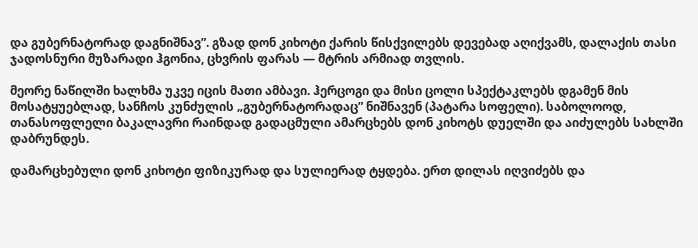და გუბერნატორად დაგნიშნავ”. გზად დონ კიხოტი ქარის წისქვილებს დევებად აღიქვამს, დალაქის თასი ჯადოსნური მუზარადი ჰგონია, ცხვრის ფარას — მტრის არმიად თვლის.

მეორე ნაწილში ხალხმა უკვე იცის მათი ამბავი. ჰერცოგი და მისი ცოლი სპექტაკლებს დგამენ მის მოსატყუებლად, სანჩოს კუნძულის „გუბერნატორადაც” ნიშნავენ (პატარა სოფელი). საბოლოოდ, თანასოფლელი ბაკალავრი რაინდად გადაცმული ამარცხებს დონ კიხოტს დუელში და აიძულებს სახლში დაბრუნდეს.

დამარცხებული დონ კიხოტი ფიზიკურად და სულიერად ტყდება. ერთ დილას იღვიძებს და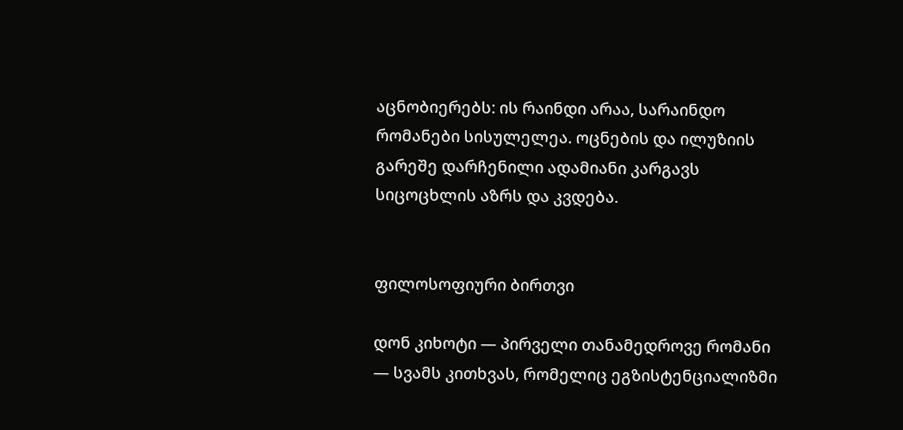აცნობიერებს: ის რაინდი არაა, სარაინდო რომანები სისულელეა. ოცნების და ილუზიის გარეშე დარჩენილი ადამიანი კარგავს სიცოცხლის აზრს და კვდება.


ფილოსოფიური ბირთვი

დონ კიხოტი — პირველი თანამედროვე რომანი — სვამს კითხვას, რომელიც ეგზისტენციალიზმი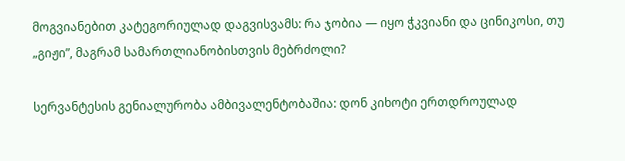მოგვიანებით კატეგორიულად დაგვისვამს: რა ჯობია — იყო ჭკვიანი და ცინიკოსი, თუ „გიჟი”, მაგრამ სამართლიანობისთვის მებრძოლი?

სერვანტესის გენიალურობა ამბივალენტობაშია: დონ კიხოტი ერთდროულად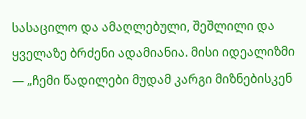სასაცილო და ამაღლებული, შეშლილი და ყველაზე ბრძენი ადამიანია. მისი იდეალიზმი — „ჩემი წადილები მუდამ კარგი მიზნებისკენ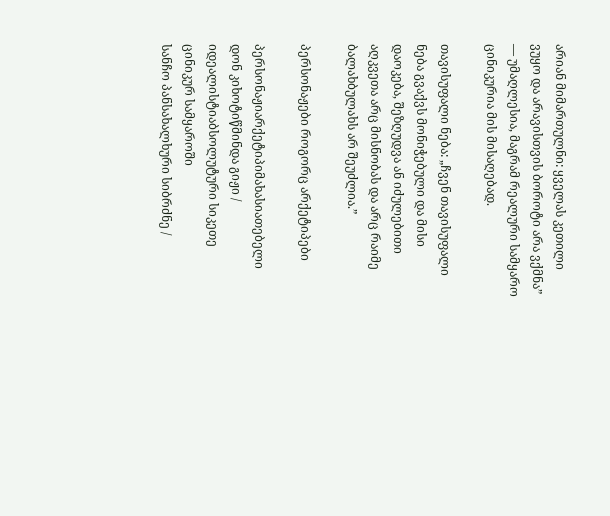არიან მიმართულნი: ყველას კეთილი ვუყო და არავისთვის ბოროტი არა ვქმნა” — უმაღლესია, მაგრამ რეალური სამყარო ცინიკურია მის მისაღებად.

თავისუფალი ნება: „ჩვენ თავისუფალი ნება გვაქვს მონიჭებული და მისი დაოკება, შეზღუდვა ან იძულებითი აღკვეთა არც მისნობას და არც რაიმე ბალახბულახს არ შეუძლია.”

პერსონაჟები როგორც არქეტიპები

პერსონაჟიარქეტიპიმახასიათებელი
დონ კიხოტიწმინდა გიჟი / იდეალისტიაბსოლუტური სიკეთე ცინიკურ სამყაროში
სანჩო პანსახალხური სიბრძნე /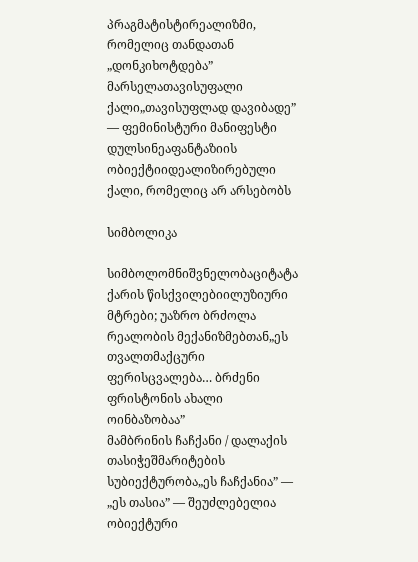პრაგმატისტირეალიზმი, რომელიც თანდათან „დონკიხოტდება”
მარსელათავისუფალი ქალი„თავისუფლად დავიბადე” — ფემინისტური მანიფესტი
დულსინეაფანტაზიის ობიექტიიდეალიზირებული ქალი, რომელიც არ არსებობს

სიმბოლიკა

სიმბოლომნიშვნელობაციტატა
ქარის წისქვილებიილუზიური მტრები; უაზრო ბრძოლა რეალობის მექანიზმებთან„ეს თვალთმაქცური ფერისცვალება… ბრძენი ფრისტონის ახალი ოინბაზობაა”
მამბრინის ჩაჩქანი / დალაქის თასიჭეშმარიტების სუბიექტურობა„ეს ჩაჩქანია” — „ეს თასია” — შეუძლებელია ობიექტური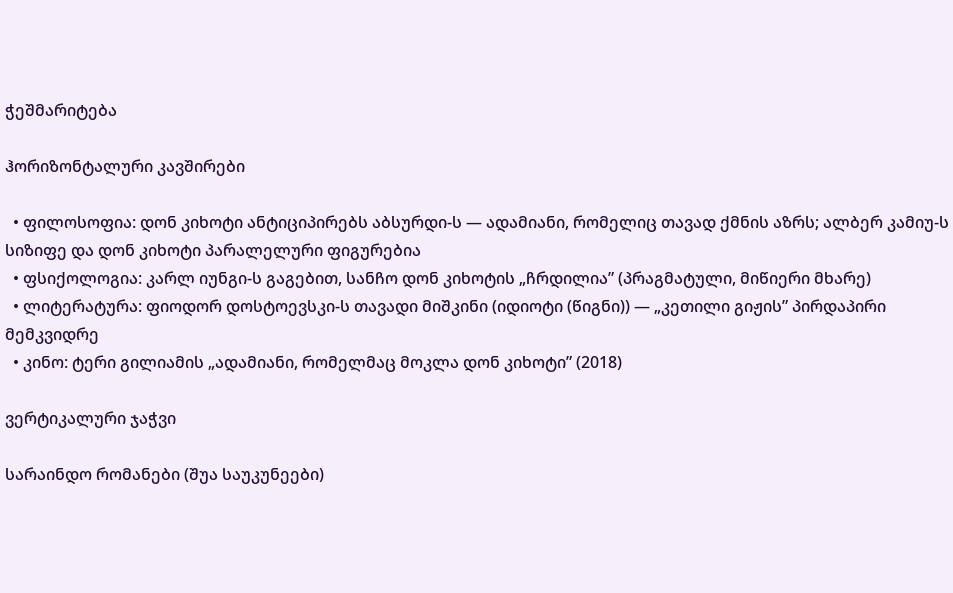ჭეშმარიტება

ჰორიზონტალური კავშირები

  • ფილოსოფია: დონ კიხოტი ანტიციპირებს აბსურდი-ს — ადამიანი, რომელიც თავად ქმნის აზრს; ალბერ კამიუ-ს სიზიფე და დონ კიხოტი პარალელური ფიგურებია
  • ფსიქოლოგია: კარლ იუნგი-ს გაგებით, სანჩო დონ კიხოტის „ჩრდილია” (პრაგმატული, მიწიერი მხარე)
  • ლიტერატურა: ფიოდორ დოსტოევსკი-ს თავადი მიშკინი (იდიოტი (წიგნი)) — „კეთილი გიჟის” პირდაპირი მემკვიდრე
  • კინო: ტერი გილიამის „ადამიანი, რომელმაც მოკლა დონ კიხოტი” (2018)

ვერტიკალური ჯაჭვი

სარაინდო რომანები (შუა საუკუნეები)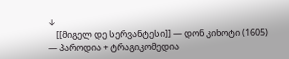↓
    [[მიგელ დე სერვანტესი]] — დონ კიხოტი (1605) — პაროდია + ტრაგიკომედია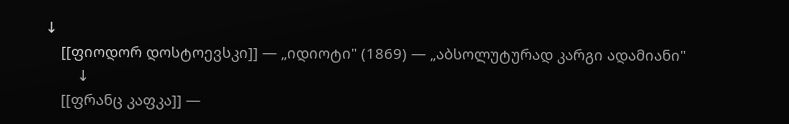↓
    [[ფიოდორ დოსტოევსკი]] — „იდიოტი" (1869) — „აბსოლუტურად კარგი ადამიანი"
        ↓
    [[ფრანც კაფკა]] —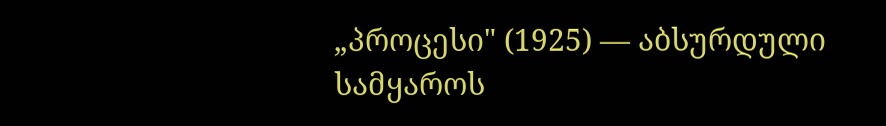„პროცესი" (1925) — აბსურდული სამყაროს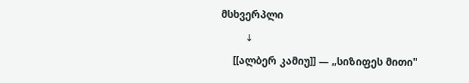მსხვერპლი
        ↓
    [[ალბერ კამიუ]] — „სიზიფეს მითი"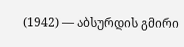(1942) — აბსურდის გმირი